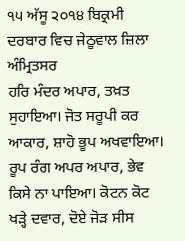੧੫ ਅੱਸੂ ੨੦੧੪ ਬਿਕ੍ਰਮੀ ਦਰਬਾਰ ਵਿਚ ਜੇਠੂਵਾਲ ਜ਼ਿਲਾ ਅੰਮ੍ਰਿਤਸਰ
ਹਰਿ ਮੰਦਰ ਅਪਾਰ, ਤਖ਼ਤ ਸੁਹਾਇਆ। ਜੋਤ ਸਰੂਪੀ ਕਰ ਆਕਾਰ, ਸ਼ਾਹੋ ਭੂਪ ਅਖਵਾਇਆ। ਰੂਪ ਰੰਗ ਅਪਰ ਅਪਾਰ, ਭੇਵ ਕਿਸੇ ਨਾ ਪਾਇਆ। ਕੋਟਨ ਕੋਟ ਖੜ੍ਹੇ ਦਵਾਰ, ਦੋਏ ਜੋੜ ਸੀਸ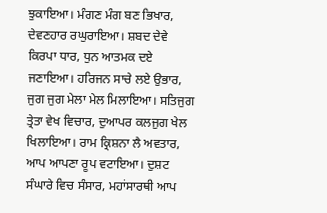ਝੁਕਾਇਆ। ਮੰਗਣ ਮੰਗ ਬਣ ਭਿਖਾਰ, ਦੇਵਣਹਾਰ ਰਘੁਰਾਇਆ। ਸ਼ਬਦ ਦੇਵੇ ਕਿਰਪਾ ਧਾਰ, ਧੁਨ ਆਤਮਕ ਦਏ ਜਣਾਇਆ। ਹਰਿਜਨ ਸਾਚੇ ਲਏ ਉਭਾਰ, ਜੁਗ ਜੁਗ ਮੇਲਾ ਮੇਲ ਮਿਲਾਇਆ। ਸਤਿਜੁਗ ਤ੍ਰੇਤਾ ਵੇਖ ਵਿਚਾਰ, ਦੁਆਪਰ ਕਲਜੁਗ ਖੇਲ ਖਿਲਾਇਆ। ਰਾਮ ਕ੍ਰਿਸ਼ਨਾ ਲੈ ਅਵਤਾਰ, ਆਪ ਆਪਣਾ ਰੂਪ ਵਟਾਇਆ। ਦੁਸ਼ਟ ਸੰਘਾਰੇ ਵਿਚ ਸੰਸਾਰ, ਮਹਾਂਸਾਰਥੀ ਆਪ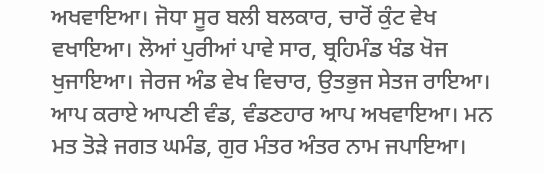ਅਖਵਾਇਆ। ਜੋਧਾ ਸੂਰ ਬਲੀ ਬਲਕਾਰ, ਚਾਰੋਂ ਕੁੰਟ ਵੇਖ ਵਖਾਇਆ। ਲੋਆਂ ਪੁਰੀਆਂ ਪਾਵੇ ਸਾਰ, ਬ੍ਰਹਿਮੰਡ ਖੰਡ ਖੋਜ ਖੁਜਾਇਆ। ਜੇਰਜ ਅੰਡ ਵੇਖ ਵਿਚਾਰ, ਉਤਭੁਜ ਸੇਤਜ ਰਾਇਆ। ਆਪ ਕਰਾਏ ਆਪਣੀ ਵੰਡ, ਵੰਡਣਹਾਰ ਆਪ ਅਖਵਾਇਆ। ਮਨ ਮਤ ਤੋੜੇ ਜਗਤ ਘਮੰਡ, ਗੁਰ ਮੰਤਰ ਅੰਤਰ ਨਾਮ ਜਪਾਇਆ।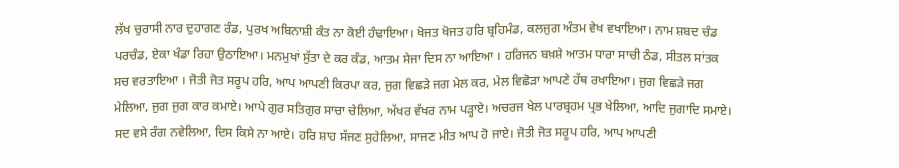ਲੱਖ ਚੁਰਾਸੀ ਨਾਰ ਦੁਹਾਗਣ ਰੰਡ, ਪੁਰਖ ਅਬਿਨਾਸ਼ੀ ਕੰਤ ਨਾ ਕੋਈ ਹੰਢਾਇਆ। ਖੋਜਤ ਖੋਜਤ ਹਰਿ ਬ੍ਰਹਿਮੰਡ, ਕਲਜੁਗ ਅੰਤਮ ਵੇਖ ਵਖਾਇਆ। ਨਾਮ ਸ਼ਬਦ ਚੰਡ ਪਰਚੰਡ, ਏਕਾ ਖੰਡਾ ਰਿਹਾ ਉਠਾਇਆ। ਮਨਮੁਖਾਂ ਸੁੱਤਾ ਦੇ ਕਰ ਕੰਡ, ਆਤਮ ਸੇਜਾ ਦਿਸ ਨਾ ਆਇਆ । ਹਰਿਜਨ ਬਖ਼ਸ਼ੇ ਆਤਮ ਧਾਰਾ ਸਾਚੀ ਠੰਡ, ਸੀਤਲ ਸਾਂਤਕ ਸਚ ਵਰਤਾਇਆ । ਜੋਤੀ ਜੋਤ ਸਰੂਪ ਹਰਿ, ਆਪ ਆਪਣੀ ਕਿਰਪਾ ਕਰ, ਜੁਗ ਵਿਛੜੇ ਜਗ ਮੇਲ ਕਰ, ਮੇਲ ਵਿਛੋੜਾ ਆਪਣੇ ਹੱਥ ਰਖਾਇਆ। ਜੁਗ ਵਿਛੜੇ ਜਗ ਮੇਲਿਆ, ਜੁਗ ਜੁਗ ਕਾਰ ਕਮਾਏ। ਆਪੇ ਗੁਰ ਸਤਿਗੁਰ ਸਾਚਾ ਚੇਲਿਆ, ਅੱਖਰ ਵੱਖਰ ਨਾਮ ਪੜ੍ਹਾਏ। ਅਚਰਜ ਖੇਲ ਪਾਰਬ੍ਰਹਮ ਪ੍ਰਭ ਖੇਲਿਆ, ਆਦਿ ਜੁਗਾਦਿ ਸਮਾਏ। ਸਦ ਵਸੇ ਰੰਗ ਨਵੇਲਿਆ, ਦਿਸ ਕਿਸੇ ਨਾ ਆਏ। ਹਰਿ ਸ਼ਾਹ ਸੱਜਣ ਸੁਹੇਲਿਆ, ਸਾਜਣ ਮੀਤ ਆਪ ਹੋ ਜਾਏ। ਜੋਤੀ ਜੋਤ ਸਰੂਪ ਹਰਿ, ਆਪ ਆਪਣੀ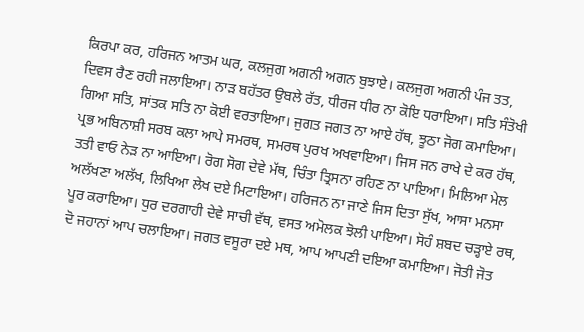ਕਿਰਪਾ ਕਰ, ਹਰਿਜਨ ਆਤਮ ਘਰ, ਕਲਜੁਗ ਅਗਨੀ ਅਗਨ ਬੁਝਾਏ। ਕਲਜੁਗ ਅਗਨੀ ਪੰਜ ਤਤ, ਦਿਵਸ ਰੈਣ ਰਹੀ ਜਲਾਇਆ। ਨਾੜ ਬਹੱਤਰ ਉਬਲੇ ਰੱਤ, ਧੀਰਜ ਧੀਰ ਨਾ ਕੋਇ ਧਰਾਇਆ। ਸਤਿ ਸੰਤੋਖੀ ਗਿਆ ਸਤਿ, ਸਾਂਤਕ ਸਤਿ ਨਾ ਕੋਈ ਵਰਤਾਇਆ। ਜੁਗਤ ਜਗਤ ਨਾ ਆਏ ਹੱਥ, ਝੂਠਾ ਜੋਗ ਕਮਾਇਆ। ਪ੍ਰਭ ਅਬਿਨਾਸ਼ੀ ਸਰਬ ਕਲਾ ਆਪੇ ਸਮਰਥ, ਸਮਰਥ ਪੁਰਖ ਅਖਵਾਇਆ। ਜਿਸ ਜਨ ਰਾਖੇ ਦੇ ਕਰ ਹੱਥ, ਤਤੀ ਵਾਓ ਨੇੜ ਨਾ ਆਇਆ। ਰੋਗ ਸੋਗ ਦੇਵੇ ਮੱਥ, ਚਿੰਤਾ ਤ੍ਰਿਸਨਾ ਰਹਿਣ ਨਾ ਪਾਇਆ। ਮਿਲਿਆ ਮੇਲ ਅਲੱਖਣਾ ਅਲੱਖ, ਲਿਖਿਆ ਲੇਖ ਦਏ ਮਿਟਾਇਆ। ਹਰਿਜਨ ਨਾ ਜਾਣੇ ਜਿਸ ਦਿਤਾ ਸੁੱਖ, ਆਸਾ ਮਨਸਾ ਪੂਰ ਕਰਾਇਆ। ਧੁਰ ਦਰਗਾਹੀ ਦੇਵੇ ਸਾਚੀ ਵੱਥ, ਵਸਤ ਅਮੋਲਕ ਝੋਲੀ ਪਾਇਆ। ਸੋਹੰ ਸ਼ਬਦ ਚੜ੍ਹਾਏ ਰਥ, ਦੋ ਜਹਾਨਾਂ ਆਪ ਚਲਾਇਆ। ਜਗਤ ਵਸੂਰਾ ਦਏ ਮਥ, ਆਪ ਆਪਣੀ ਦਇਆ ਕਮਾਇਆ। ਜੋਤੀ ਜੋਤ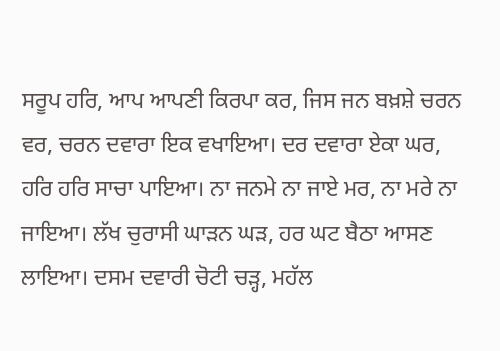ਸਰੂਪ ਹਰਿ, ਆਪ ਆਪਣੀ ਕਿਰਪਾ ਕਰ, ਜਿਸ ਜਨ ਬਖ਼ਸ਼ੇ ਚਰਨ ਵਰ, ਚਰਨ ਦਵਾਰਾ ਇਕ ਵਖਾਇਆ। ਦਰ ਦਵਾਰਾ ਏਕਾ ਘਰ, ਹਰਿ ਹਰਿ ਸਾਚਾ ਪਾਇਆ। ਨਾ ਜਨਮੇ ਨਾ ਜਾਏ ਮਰ, ਨਾ ਮਰੇ ਨਾ ਜਾਇਆ। ਲੱਖ ਚੁਰਾਸੀ ਘਾੜਨ ਘੜ, ਹਰ ਘਟ ਬੈਠਾ ਆਸਣ ਲਾਇਆ। ਦਸਮ ਦਵਾਰੀ ਚੋਟੀ ਚੜ੍ਹ, ਮਹੱਲ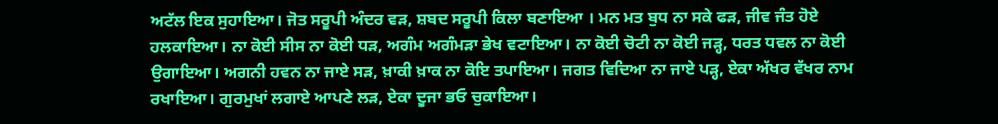ਅਟੱਲ ਇਕ ਸੁਹਾਇਆ। ਜੋਤ ਸਰੂਪੀ ਅੰਦਰ ਵੜ, ਸ਼ਬਦ ਸਰੂਪੀ ਕਿਲਾ ਬਣਾਇਆ । ਮਨ ਮਤ ਬੁਧ ਨਾ ਸਕੇ ਫੜ, ਜੀਵ ਜੰਤ ਹੋਏ ਹਲਕਾਇਆ। ਨਾ ਕੋਈ ਸੀਸ ਨਾ ਕੋਈ ਧੜ, ਅਗੰਮ ਅਗੰਮੜਾ ਭੇਖ ਵਟਾਇਆ। ਨਾ ਕੋਈ ਚੋਟੀ ਨਾ ਕੋਈ ਜੜ੍ਹ, ਧਰਤ ਧਵਲ ਨਾ ਕੋਈ ਉਗਾਇਆ। ਅਗਨੀ ਹਵਨ ਨਾ ਜਾਏ ਸੜ, ਖ਼ਾਕੀ ਖ਼ਾਕ ਨਾ ਕੋਇ ਤਪਾਇਆ। ਜਗਤ ਵਿਦਿਆ ਨਾ ਜਾਏ ਪੜ੍ਹ, ਏਕਾ ਅੱਖਰ ਵੱਖਰ ਨਾਮ ਰਖਾਇਆ। ਗੁਰਮੁਖਾਂ ਲਗਾਏ ਆਪਣੇ ਲੜ, ਏਕਾ ਦੂਜਾ ਭਓ ਚੁਕਾਇਆ।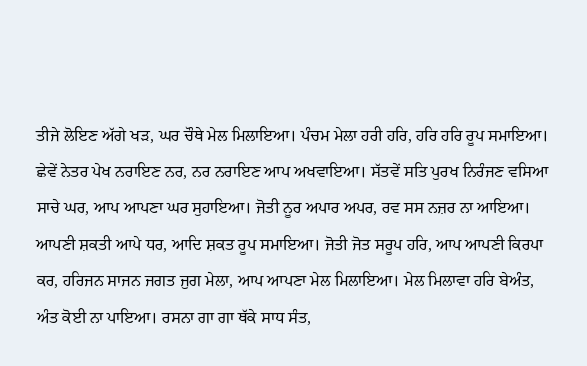ਤੀਜੇ ਲੋਇਣ ਅੱਗੇ ਖੜ, ਘਰ ਚੌਥੇ ਮੇਲ ਮਿਲਾਇਆ। ਪੰਚਮ ਮੇਲਾ ਹਰੀ ਹਰਿ, ਹਰਿ ਹਰਿ ਰੂਪ ਸਮਾਇਆ। ਛੇਵੇਂ ਨੇਤਰ ਪੇਖ ਨਰਾਇਣ ਨਰ, ਨਰ ਨਰਾਇਣ ਆਪ ਅਖਵਾਇਆ। ਸੱਤਵੇਂ ਸਤਿ ਪੁਰਖ ਨਿਰੰਜਣ ਵਸਿਆ ਸਾਚੇ ਘਰ, ਆਪ ਆਪਣਾ ਘਰ ਸੁਹਾਇਆ। ਜੋਤੀ ਨੂਰ ਅਪਾਰ ਅਪਰ, ਰਵ ਸਸ ਨਜ਼ਰ ਨਾ ਆਇਆ। ਆਪਣੀ ਸ਼ਕਤੀ ਆਪੇ ਧਰ, ਆਦਿ ਸ਼ਕਤ ਰੂਪ ਸਮਾਇਆ। ਜੋਤੀ ਜੋਤ ਸਰੂਪ ਹਰਿ, ਆਪ ਆਪਣੀ ਕਿਰਪਾ ਕਰ, ਹਰਿਜਨ ਸਾਜਨ ਜਗਤ ਜੁਗ ਮੇਲਾ, ਆਪ ਆਪਣਾ ਮੇਲ ਮਿਲਾਇਆ। ਮੇਲ ਮਿਲਾਵਾ ਹਰਿ ਬੇਅੰਤ, ਅੰਤ ਕੋਈ ਨਾ ਪਾਇਆ। ਰਸਨਾ ਗਾ ਗਾ ਥੱਕੇ ਸਾਧ ਸੰਤ,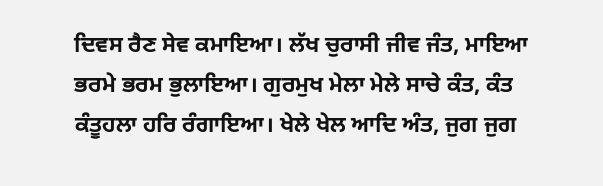ਦਿਵਸ ਰੈਣ ਸੇਵ ਕਮਾਇਆ। ਲੱਖ ਚੁਰਾਸੀ ਜੀਵ ਜੰਤ, ਮਾਇਆ ਭਰਮੇ ਭਰਮ ਭੁਲਾਇਆ। ਗੁਰਮੁਖ ਮੇਲਾ ਮੇਲੇ ਸਾਚੇ ਕੰਤ, ਕੰਤ ਕੰਤੂਹਲਾ ਹਰਿ ਰੰਗਾਇਆ। ਖੇਲੇ ਖੇਲ ਆਦਿ ਅੰਤ, ਜੁਗ ਜੁਗ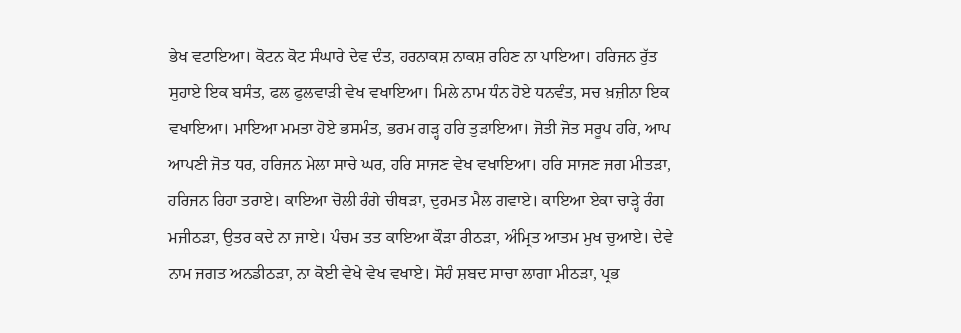ਭੇਖ ਵਟਾਇਆ। ਕੋਟਨ ਕੋਟ ਸੰਘਾਰੇ ਦੇਵ ਦੰਤ, ਹਰਨਾਕਸ਼ ਨਾਕਸ਼ ਰਹਿਣ ਨਾ ਪਾਇਆ। ਹਰਿਜਨ ਰੁੱਤ ਸੁਹਾਏ ਇਕ ਬਸੰਤ, ਫਲ ਫੁਲਵਾੜੀ ਵੇਖ ਵਖਾਇਆ। ਮਿਲੇ ਨਾਮ ਧੰਨ ਹੋਏ ਧਨਵੰਤ, ਸਚ ਖ਼ਜ਼ੀਨਾ ਇਕ ਵਖਾਇਆ। ਮਾਇਆ ਮਮਤਾ ਹੋਏ ਭਸਮੰਤ, ਭਰਮ ਗੜ੍ਹ ਹਰਿ ਤੁੜਾਇਆ। ਜੋਤੀ ਜੋਤ ਸਰੂਪ ਹਰਿ, ਆਪ ਆਪਣੀ ਜੋਤ ਧਰ, ਹਰਿਜਨ ਮੇਲਾ ਸਾਚੇ ਘਰ, ਹਰਿ ਸਾਜਣ ਵੇਖ ਵਖਾਇਆ। ਹਰਿ ਸਾਜਣ ਜਗ ਮੀਤੜਾ, ਹਰਿਜਨ ਰਿਹਾ ਤਰਾਏ। ਕਾਇਆ ਚੋਲੀ ਰੰਗੇ ਚੀਥੜਾ, ਦੁਰਮਤ ਮੈਲ ਗਵਾਏ। ਕਾਇਆ ਏਕਾ ਚਾੜ੍ਹੇ ਰੰਗ ਮਜੀਠੜਾ, ਉਤਰ ਕਦੇ ਨਾ ਜਾਏ। ਪੰਚਮ ਤਤ ਕਾਇਆ ਕੌੜਾ ਰੀਠੜਾ, ਅੰਮ੍ਰਿਤ ਆਤਮ ਮੁਖ ਚੁਆਏ। ਦੇਵੇ ਨਾਮ ਜਗਤ ਅਨਡੀਠੜਾ, ਨਾ ਕੋਈ ਵੇਖੇ ਵੇਖ ਵਖਾਏ। ਸੋਹੰ ਸ਼ਬਦ ਸਾਚਾ ਲਾਗਾ ਮੀਠੜਾ, ਪ੍ਰਭ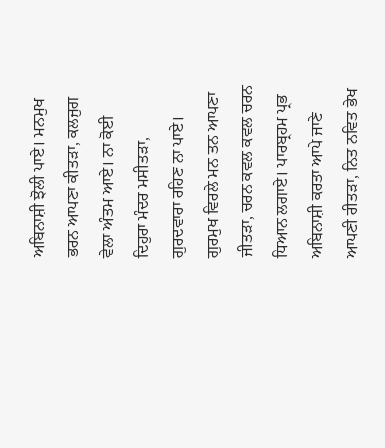ਅਬਿਨਾਸ਼ੀ ਝੋਲੀ ਪਾਏ। ਮਨਮੁਖ ਭਰਨ ਆਪਣਾ ਕੀਤੜਾ, ਕਲਜੁਗ ਵੇਲਾ ਅੰਤਮ ਆਏ। ਨਾ ਕੋਈ ਦਿਹੁਰਾ ਮੰਦਰ ਮਸੀਤੜਾ, ਗੁਰਦਵਾਰਾ ਰਹਿਣ ਨਾ ਪਾਏ। ਗੁਰਮੁਖ ਵਿਰਲੇ ਮਨ ਤਨ ਆਪਣਾ ਜੀਤੜਾ, ਚਰਨ ਕਵਲ ਕਵਲ ਚਰਨ ਧਿਆਨ ਲਗਾਏ। ਪਾਰਬ੍ਰਹਮ ਪ੍ਰਭ ਅਬਿਨਾਸ਼ੀ ਕਰਤਾ ਆਪੇ ਜਾਣੇ ਆਪਣੀ ਰੀਤੜਾ, ਨਿਤ ਨਵਿਤ ਭੇਖ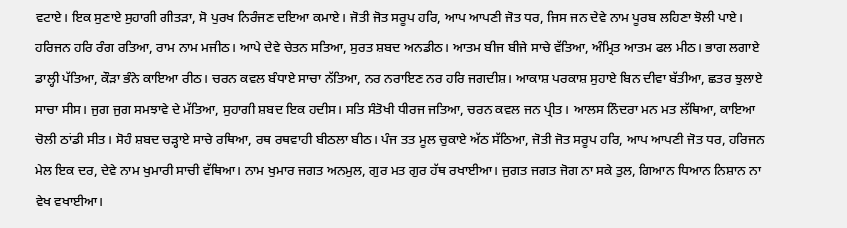ਵਟਾਏ। ਇਕ ਸੁਣਾਏ ਸੁਹਾਗੀ ਗੀਤੜਾ, ਸੋ ਪੁਰਖ ਨਿਰੰਜਣ ਦਇਆ ਕਮਾਏ। ਜੋਤੀ ਜੋਤ ਸਰੂਪ ਹਰਿ, ਆਪ ਆਪਣੀ ਜੋਤ ਧਰ, ਜਿਸ ਜਨ ਦੇਵੇ ਨਾਮ ਪੂਰਬ ਲਹਿਣਾ ਝੋਲੀ ਪਾਏ। ਹਰਿਜਨ ਹਰਿ ਰੰਗ ਰਤਿਆ, ਰਾਮ ਨਾਮ ਮਜੀਠ। ਆਪੇ ਦੇਵੇ ਚੇਤਨ ਸਤਿਆ, ਸੁਰਤ ਸ਼ਬਦ ਅਨਡੀਠ। ਆਤਮ ਬੀਜ ਬੀਜੇ ਸਾਚੇ ਵੱਤਿਆ, ਅੰਮ੍ਰਿਤ ਆਤਮ ਫਲ ਮੀਠ। ਭਾਗ ਲਗਾਏ ਡਾਲ੍ਹੀ ਪੱਤਿਆ, ਕੌੜਾ ਭੰਨੇ ਕਾਇਆ ਰੀਠ। ਚਰਨ ਕਵਲ ਬੰਧਾਏ ਸਾਚਾ ਨੱਤਿਆ, ਨਰ ਨਰਾਇਣ ਨਰ ਹਰਿ ਜਗਦੀਸ਼। ਆਕਾਸ਼ ਪਰਕਾਸ਼ ਸੁਹਾਏ ਬਿਨ ਦੀਵਾ ਬੱਤੀਆ, ਛਤਰ ਝੁਲਾਏ ਸਾਚਾ ਸੀਸ। ਜੁਗ ਜੁਗ ਸਮਝਾਵੇ ਦੇ ਮੱਤਿਆ, ਸੁਹਾਗੀ ਸ਼ਬਦ ਇਕ ਹਦੀਸ। ਸਤਿ ਸੰਤੋਖੀ ਧੀਰਜ ਜਤਿਆ, ਚਰਨ ਕਵਲ ਜਨ ਪ੍ਰੀਤ। ਆਲਸ ਨਿੰਦਰਾ ਮਨ ਮਤ ਲੱਥਿਆ, ਕਾਇਆ ਚੋਲੀ ਠਾਂਡੀ ਸੀਤ। ਸੋਹੰ ਸ਼ਬਦ ਚੜ੍ਹਾਏ ਸਾਚੇ ਰਥਿਆ, ਰਥ ਰਥਵਾਹੀ ਬੀਠਲਾ ਬੀਠ। ਪੰਜ ਤਤ ਮੂਲ ਚੁਕਾਏ ਅੱਠ ਸੱਠਿਆ, ਜੋਤੀ ਜੋਤ ਸਰੂਪ ਹਰਿ, ਆਪ ਆਪਣੀ ਜੋਤ ਧਰ, ਹਰਿਜਨ ਮੇਲ ਇਕ ਦਰ, ਦੇਵੇ ਨਾਮ ਖੁਮਾਰੀ ਸਾਚੀ ਵੱਥਿਆ। ਨਾਮ ਖੁਮਾਰ ਜਗਤ ਅਨਮੁਲ, ਗੁਰ ਮਤ ਗੁਰ ਹੱਥ ਰਖਾਈਆ। ਜੁਗਤ ਜਗਤ ਜੋਗ ਨਾ ਸਕੇ ਤੁਲ, ਗਿਆਨ ਧਿਆਨ ਨਿਸ਼ਾਨ ਨਾ ਵੇਖ ਵਖਾਈਆ।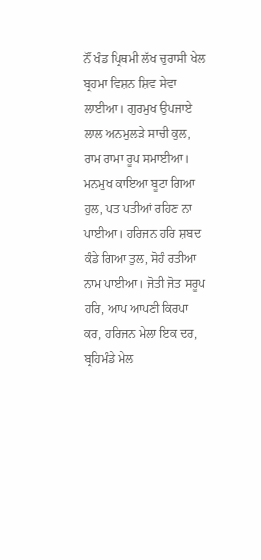ਨੌਂ ਖੰਡ ਪ੍ਰਿਥਮੀ ਲੱਖ ਚੁਰਾਸੀ ਖੇਲ ਬ੍ਰਹਮਾ ਵਿਸ਼ਨ ਸ਼ਿਵ ਸੇਵਾ ਲਾਈਆ। ਗੁਰਮੁਖ ਉਪਜਾਏ ਲਾਲ ਅਨਮੁਲੜੇ ਸਾਚੀ ਕੁਲ, ਰਾਮ ਰਾਮਾ ਰੂਪ ਸਮਾਈਆ। ਮਨਮੁਖ ਕਾਇਆ ਬੂਟਾ ਗਿਆ ਹੁਲ, ਪਤ ਪਤੀਆਂ ਰਹਿਣ ਨਾ ਪਾਈਆ। ਹਰਿਜਨ ਹਰਿ ਸ਼ਬਦ ਕੰਡੇ ਗਿਆ ਤੁਲ, ਸੋਹੰ ਰਤੀਆ ਨਾਮ ਪਾਈਆ। ਜੋਤੀ ਜੋਤ ਸਰੂਪ ਹਰਿ, ਆਪ ਆਪਣੀ ਕਿਰਪਾ ਕਰ, ਹਰਿਜਨ ਮੇਲਾ ਇਕ ਦਰ, ਬ੍ਰਹਿਮੰਡੇ ਮੇਲ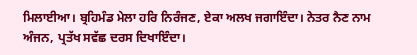ਮਿਲਾਈਆ। ਬ੍ਰਹਿਮੰਡ ਮੇਲਾ ਹਰਿ ਨਿਰੰਜਣ, ਏਕਾ ਅਲਖ ਜਗਾਇੰਦਾ। ਨੇਤਰ ਨੈਣ ਨਾਮ ਅੰਜਨ, ਪ੍ਰਤੱਖ ਸਵੱਛ ਦਰਸ ਦਿਖਾਇੰਦਾ।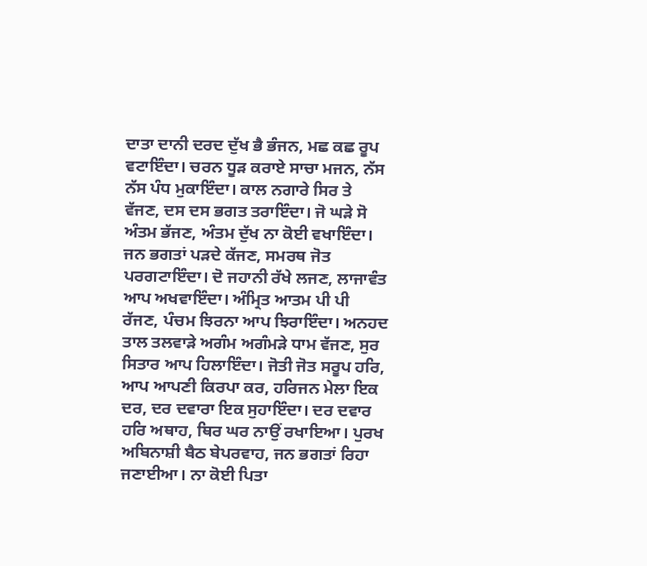ਦਾਤਾ ਦਾਨੀ ਦਰਦ ਦੁੱਖ ਭੈ ਭੰਜਨ, ਮਛ ਕਛ ਰੂਪ ਵਟਾਇੰਦਾ। ਚਰਨ ਧੂੜ ਕਰਾਏ ਸਾਚਾ ਮਜਨ, ਨੱਸ ਨੱਸ ਪੰਧ ਮੁਕਾਇੰਦਾ। ਕਾਲ ਨਗਾਰੇ ਸਿਰ ਤੇ ਵੱਜਣ, ਦਸ ਦਸ ਭਗਤ ਤਰਾਇੰਦਾ। ਜੋ ਘੜੇ ਸੋ ਅੰਤਮ ਭੱਜਣ, ਅੰਤਮ ਦੁੱਖ ਨਾ ਕੋਈ ਵਖਾਇੰਦਾ। ਜਨ ਭਗਤਾਂ ਪੜਦੇ ਕੱਜਣ, ਸਮਰਥ ਜੋਤ ਪਰਗਟਾਇੰਦਾ। ਦੋ ਜਹਾਨੀ ਰੱਖੇ ਲਜਣ, ਲਾਜਾਵੰਤ ਆਪ ਅਖਵਾਇੰਦਾ। ਅੰਮ੍ਰਿਤ ਆਤਮ ਪੀ ਪੀ ਰੱਜਣ, ਪੰਚਮ ਝਿਰਨਾ ਆਪ ਝਿਰਾਇੰਦਾ। ਅਨਹਦ ਤਾਲ ਤਲਵਾੜੇ ਅਗੰਮ ਅਗੰਮੜੇ ਧਾਮ ਵੱਜਣ, ਸੁਰ ਸਿਤਾਰ ਆਪ ਹਿਲਾਇੰਦਾ। ਜੋਤੀ ਜੋਤ ਸਰੂਪ ਹਰਿ, ਆਪ ਆਪਣੀ ਕਿਰਪਾ ਕਰ, ਹਰਿਜਨ ਮੇਲਾ ਇਕ ਦਰ, ਦਰ ਦਵਾਰਾ ਇਕ ਸੁਹਾਇੰਦਾ। ਦਰ ਦਵਾਰ ਹਰਿ ਅਥਾਹ, ਥਿਰ ਘਰ ਨਾਉਂ ਰਖਾਇਆ। ਪੁਰਖ ਅਬਿਨਾਸ਼ੀ ਬੈਠ ਬੇਪਰਵਾਹ, ਜਨ ਭਗਤਾਂ ਰਿਹਾ ਜਣਾਈਆ। ਨਾ ਕੋਈ ਪਿਤਾ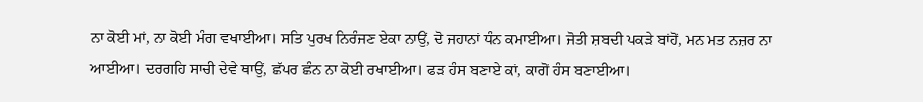ਨਾ ਕੋਈ ਮਾਂ, ਨਾ ਕੋਈ ਮੰਗ ਵਖਾਈਆ। ਸਤਿ ਪੁਰਖ ਨਿਰੰਜਣ ਏਕਾ ਨਾਉਂ, ਦੋ ਜਹਾਨਾਂ ਧੰਨ ਕਮਾਈਆ। ਜੋਤੀ ਸ਼ਬਦੀ ਪਕੜੇ ਬਾਂਹੋਂ, ਮਨ ਮਤ ਨਜ਼ਰ ਨਾ ਆਈਆ। ਦਰਗਹਿ ਸਾਚੀ ਦੇਵੇ ਥਾਉਂ, ਛੱਪਰ ਛੰਨ ਨਾ ਕੋਈ ਰਖਾਈਆ। ਫੜ ਹੰਸ ਬਣਾਏ ਕਾਂ, ਕਾਗੋਂ ਹੰਸ ਬਣਾਈਆ।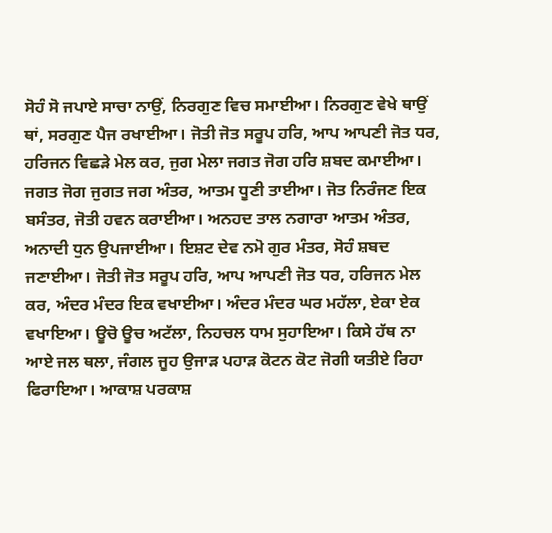ਸੋਹੰ ਸੋ ਜਪਾਏ ਸਾਚਾ ਨਾਉਂ, ਨਿਰਗੁਣ ਵਿਚ ਸਮਾਈਆ। ਨਿਰਗੁਣ ਵੇਖੇ ਥਾਉਂ ਥਾਂ, ਸਰਗੁਣ ਪੈਜ ਰਖਾਈਆ। ਜੋਤੀ ਜੋਤ ਸਰੂਪ ਹਰਿ, ਆਪ ਆਪਣੀ ਜੋਤ ਧਰ, ਹਰਿਜਨ ਵਿਛੜੇ ਮੇਲ ਕਰ, ਜੁਗ ਮੇਲਾ ਜਗਤ ਜੋਗ ਹਰਿ ਸ਼ਬਦ ਕਮਾਈਆ। ਜਗਤ ਜੋਗ ਜੁਗਤ ਜਗ ਅੰਤਰ, ਆਤਮ ਧੂਣੀ ਤਾਈਆ। ਜੋਤ ਨਿਰੰਜਣ ਇਕ ਬਸੰਤਰ, ਜੋਤੀ ਹਵਨ ਕਰਾਈਆ। ਅਨਹਦ ਤਾਲ ਨਗਾਰਾ ਆਤਮ ਅੰਤਰ, ਅਨਾਦੀ ਧੁਨ ਉਪਜਾਈਆ। ਇਸ਼ਟ ਦੇਵ ਨਮੋ ਗੁਰ ਮੰਤਰ, ਸੋਹੰ ਸ਼ਬਦ ਜਣਾਈਆ। ਜੋਤੀ ਜੋਤ ਸਰੂਪ ਹਰਿ, ਆਪ ਆਪਣੀ ਜੋਤ ਧਰ, ਹਰਿਜਨ ਮੇਲ ਕਰ, ਅੰਦਰ ਮੰਦਰ ਇਕ ਵਖਾਈਆ। ਅੰਦਰ ਮੰਦਰ ਘਰ ਮਹੱਲਾ, ਏਕਾ ਏਕ ਵਖਾਇਆ। ਊਚੋ ਊਚ ਅਟੱਲਾ, ਨਿਹਚਲ ਧਾਮ ਸੁਹਾਇਆ। ਕਿਸੇ ਹੱਥ ਨਾ ਆਏ ਜਲ ਥਲਾ, ਜੰਗਲ ਜੂਹ ਉਜਾੜ ਪਹਾੜ ਕੋਟਨ ਕੋਟ ਜੋਗੀ ਯਤੀਏ ਰਿਹਾ ਫਿਰਾਇਆ। ਆਕਾਸ਼ ਪਰਕਾਸ਼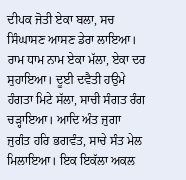ਦੀਪਕ ਜੋਤੀ ਏਕਾ ਬਲਾ, ਸਚ ਸਿੰਘਾਸਣ ਆਸਣ ਡੇਰਾ ਲਾਇਆ। ਰਾਮ ਧਾਮ ਨਾਮ ਏਕਾ ਮੱਲਾ, ਏਕਾ ਦਰ ਸੁਹਾਇਆ। ਦੂਈ ਦਵੈਤੀ ਹਉਮੇ ਹੰਗਤਾ ਮਿਟੇ ਸੱਲਾ, ਸਾਚੀ ਸੰਗਤ ਰੰਗ ਚੜ੍ਹਾਇਆ। ਆਦਿ ਅੰਤ ਜੁਗਾ ਜੁਗੰਤ ਹਰਿ ਭਗਵੰਤ, ਸਾਚੇ ਸੰਤ ਮੇਲ ਮਿਲਾਇਆ। ਇਕ ਇਕੱਲਾ ਅਕਲ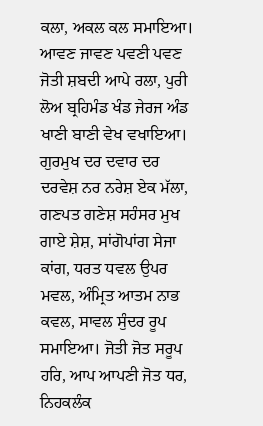ਕਲਾ, ਅਕਲ ਕਲ ਸਮਾਇਆ। ਆਵਣ ਜਾਵਣ ਪਵਣੀ ਪਵਣ ਜੋਤੀ ਸ਼ਬਦੀ ਆਪੇ ਰਲਾ, ਪੁਰੀ ਲੋਅ ਬ੍ਰਹਿਮੰਡ ਖੰਡ ਜੇਰਜ ਅੰਡ ਖਾਣੀ ਬਾਣੀ ਵੇਖ ਵਖਾਇਆ। ਗੁਰਮੁਖ ਦਰ ਦਵਾਰ ਦਰ ਦਰਵੇਸ਼ ਨਰ ਨਰੇਸ਼ ਏਕ ਮੱਲਾ, ਗਣਪਤ ਗਣੇਸ਼ ਸਹੰਸਰ ਮੁਖ ਗਾਏ ਸ਼ੇਸ਼, ਸਾਂਗੋਪਾਂਗ ਸੇਜਾ ਕਾਂਗ, ਧਰਤ ਧਵਲ ਉਪਰ ਮਵਲ, ਅੰਮ੍ਰਿਤ ਆਤਮ ਨਾਭ ਕਵਲ, ਸਾਵਲ ਸੁੰਦਰ ਰੂਪ ਸਮਾਇਆ। ਜੋਤੀ ਜੋਤ ਸਰੂਪ ਹਰਿ, ਆਪ ਆਪਣੀ ਜੋਤ ਧਰ, ਨਿਹਕਲੰਕ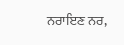ਨਰਾਇਣ ਨਰ,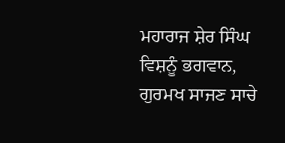ਮਹਾਰਾਜ ਸ਼ੇਰ ਸਿੰਘ ਵਿਸ਼ਨੂੰ ਭਗਵਾਨ, ਗੁਰਮਖ ਸਾਜਣ ਸਾਚੇ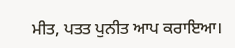ਮੀਤ, ਪਤਤ ਪੁਨੀਤ ਆਪ ਕਰਾਇਆ।